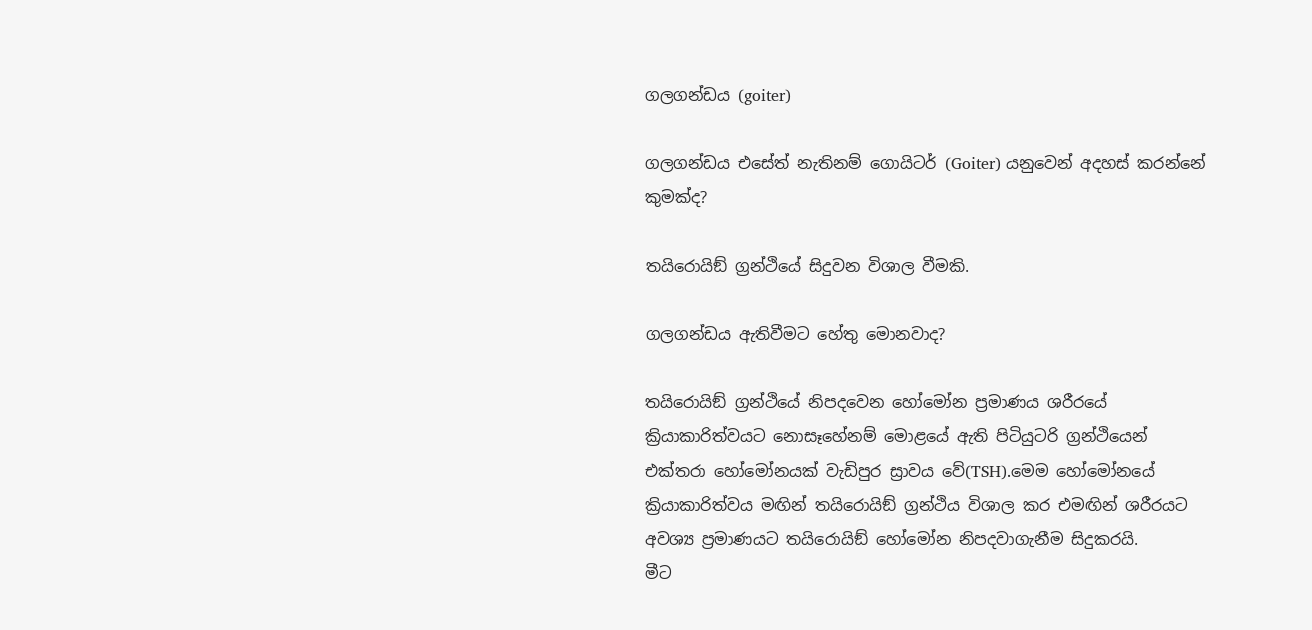ගලගන්ඩය (goiter)

ගලගන්ඩය එසේත් නැතිනම් ගොයිටර් (Goiter) යනුවෙන් අදහස් කරන්නේ කුමක්ද?

තයිරොයිඞ් ග්‍රන්ථියේ සිදුවන විශාල වීමකි.

ගලගන්ඩය ඇතිවීමට හේතු මොනවාද?

තයිරොයිඞ් ග්‍රන්ථියේ නිපදවෙන හෝමෝන ප්‍රමාණය ශරීරයේ ක්‍රියාකාරිත්වයට නොසෑහේනම් මොළයේ ඇති පිටියුටරි ග්‍රන්ථියෙන් එක්තරා හෝමෝනයක් වැඩිපුර ස්‍රාවය වේ(TSH).මෙම හෝමෝනයේ ක්‍රියාකාරිත්වය මඟින් තයිරොයිඞ් ග්‍රන්ථිය විශාල කර එමඟින් ශරීරයට අවශ්‍ය ප්‍රමාණයට තයිරොයිඞ් හෝමෝන නිපදවාගැනීම සිදුකරයි.
මීට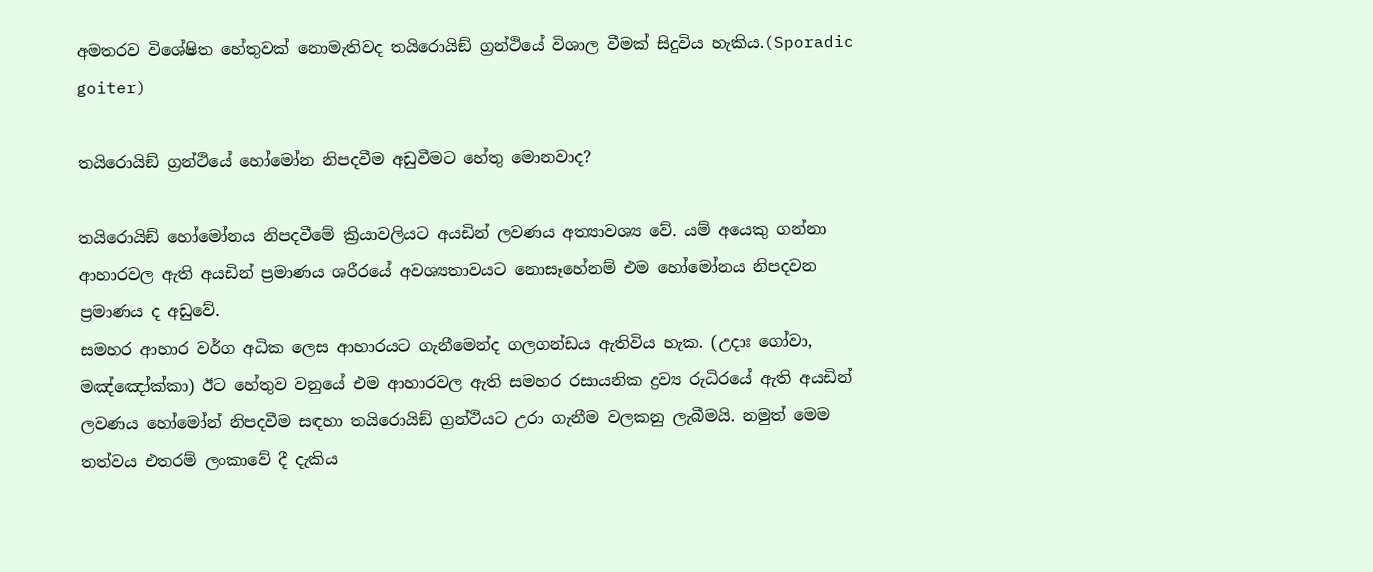අමතරව විශේෂිත හේතුවක් නොමැතිවද තයිරොයිඞ් ග්‍රන්ථියේ විශාල වීමක් සිදුවිය හැකිය.(Sporadic goiter)

තයිරොයිඞ් ග්‍රන්ථියේ හෝමෝන නිපදවීම අඩුවීමට හේතු මොනවාද?

තයිරොයිඞ් හෝමෝනය නිපදවීමේ ක්‍රියාවලියට අයඩින් ලවණය අත්‍යාවශ්‍ය වේ. යම් අයෙකු ගන්නා ආහාරවල ඇති අයඩින් ප්‍රමාණය ශරීරයේ අවශ්‍යතාවයට නොසෑහේනම් එම හෝමෝනය නිපදවන ප්‍රමාණය ද අඩුවේ.
සමහර ආහාර වර්ග අධික ලෙස ආහාරයට ගැනීමෙන්ද ගලගන්ඩය ඇතිවිය හැක. (උදාඃ ගෝවා, මඤ්ඤෝක්කා) ඊට හේතුව වනුයේ එම ආහාරවල ඇති සමහර රසායනික ද්‍රව්‍ය රුධිරයේ ඇති අයඩින් ලවණය හෝමෝන් නිපදවීම සඳහා තයිරොයිඞ් ග්‍රන්ථියට උරා ගැනීම වලකනු ලැබීමයි. නමුත් මෙම තත්වය එතරම් ලංකාවේ දී දැකිය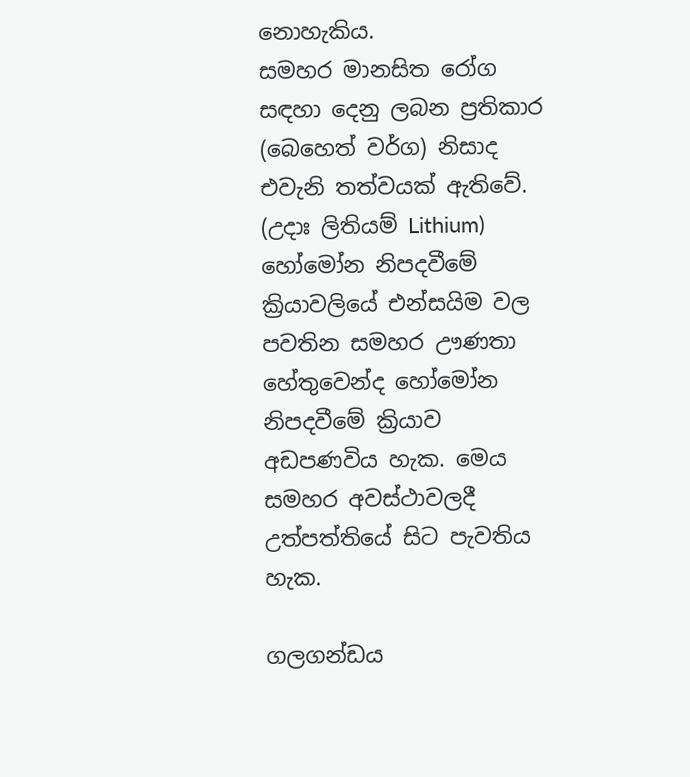නොහැකිය.
සමහර මානසිත රෝග සඳහා දෙනු ලබන ප්‍රතිකාර (බෙහෙත් වර්ග) නිසාද එවැනි තත්වයක් ඇතිවේ. (උදාඃ ලිතියම් Lithium)
හෝමෝන නිපදවීමේ ක්‍රියාවලියේ එන්සයිම වල පවතින සමහර ඌණතා හේතුවෙන්ද හෝමෝන නිපදවීමේ ක්‍රියාව අඩපණවිය හැක. මෙය සමහර අවස්ථාවලදී උත්පත්තියේ සිට පැවතිය හැක.

ගලගන්ඩය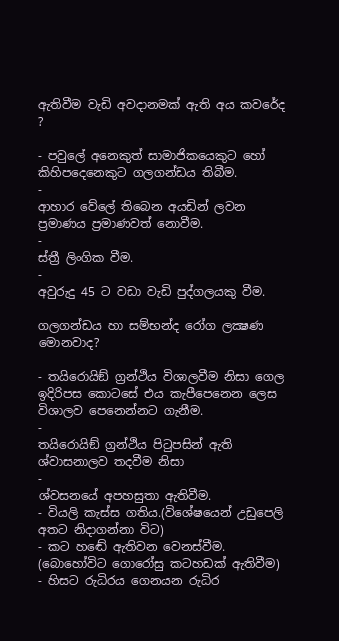ඇතිවීම වැඩි අවදානමක් ඇති අය කවරේද ?

- පවුලේ අනෙකුත් සාමාජිකයෙකුට හෝ කිහිපදෙනෙකුට ගලගන්ඩය තිබීම.
-
ආහාර වේලේ තිබෙන අයඩින් ලවන ප්‍රමාණය ප්‍රමාණවත් නොවීම.
-
ස්ත්‍රී ලිංගික වීම.
-
අවුරුදු 45 ට වඩා වැඩි පුද්ගලයකු වීම.

ගලගන්ඩය හා සම්භන්ද රෝග ලක්‍ෂණ මොනවාද?

- තයිරොයිඞ් ග්‍රන්ථිය විශාලවීම නිසා ගෙල ඉදිරිපස කොටසේ එය කැපීපෙනෙන ලෙස විශාලව පෙනෙන්නට ගැනීම.
-
තයිරොයිඞ් ග්‍රන්ථිය පිටුපසින් ඇති ශ්වාසනාලව තදවීම නිසා
-
ශ්වසනයේ අපහසුතා ඇතිවීම.
- වියලි කැස්ස ගතිය.(විශේෂයෙන් උඩුපෙලි අතට නිදාගන්නා විට)
- කට හඬේ ඇතිවන වෙනස්වීම. (බොහෝවිට ගොරෝසු කටහඩක් ඇතිවීම)
- හිසට රුධිරය ගෙනයන රුධිර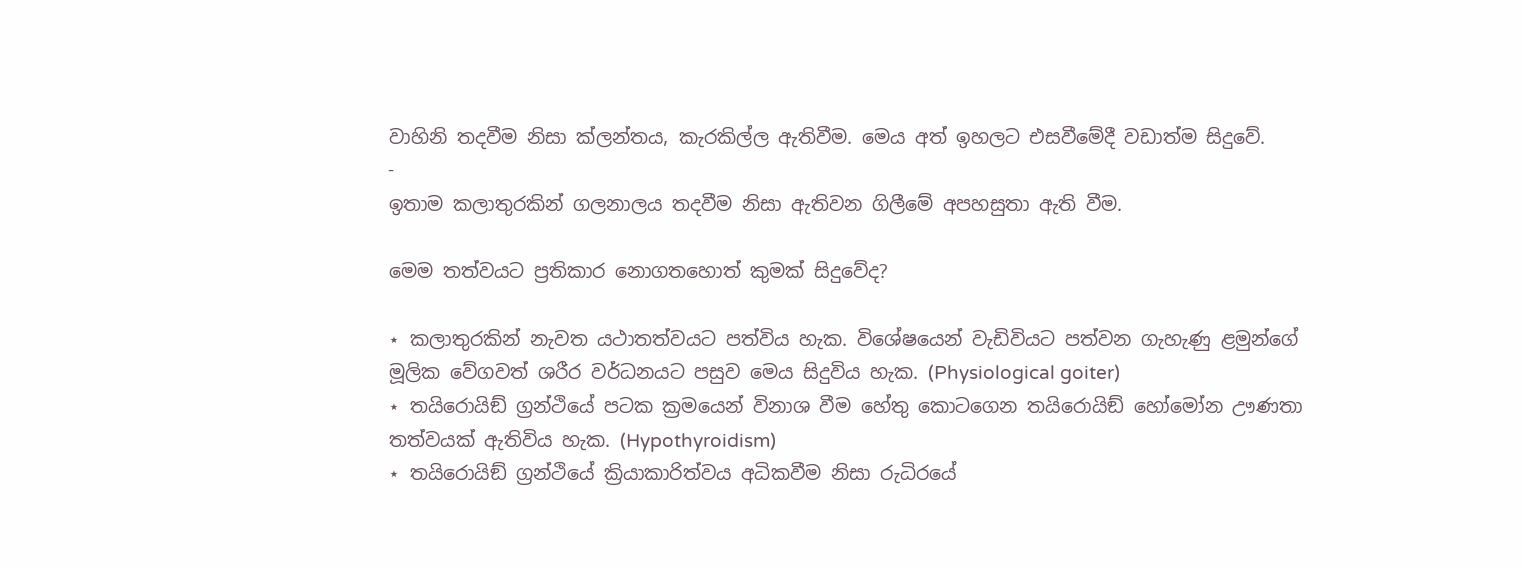වාහිනි තදවීම නිසා ක්ලන්තය, කැරකිල්ල ඇතිවීම. මෙය අත් ඉහලට එසවීමේදී වඩාත්ම සිදුවේ.
-
ඉතාම කලාතුරකින් ගලනාලය තදවීම නිසා ඇතිවන ගිලීමේ අපහසුතා ඇති වීම.

මෙම තත්වයට ප්‍රතිකාර නොගතහොත් කුමක් සිදුවේද?

⋆ කලාතුරකින් නැවත යථාතත්වයට පත්විය හැක. විශේෂයෙන් වැඩිවියට පත්වන ගැහැණු ළමුන්ගේ මූලික වේගවත් ශරීර වර්ධනයට පසුව මෙය සිදුවිය හැක. (Physiological goiter)
⋆ තයිරොයිඞ් ග්‍රන්ථියේ පටක ක්‍රමයෙන් විනාශ වීම හේතු කොටගෙන තයිරොයිඞ් හෝමෝන ඌණතා තත්වයක් ඇතිවිය හැක. (Hypothyroidism)
⋆ තයිරොයිඞ් ග්‍රන්ථියේ ක්‍රියාකාරිත්වය අධිකවීම නිසා රුධිරයේ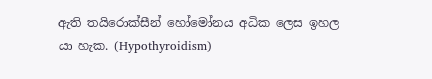ඇති තයිරොක්සීන් හෝමෝනය අධික ලෙස ඉහල යා හැක. (Hypothyroidism)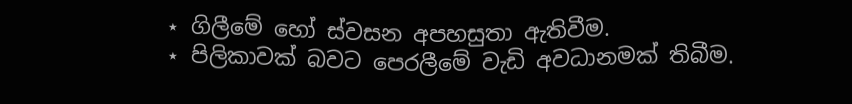⋆ ගිලීමේ හෝ ස්වසන අපහසුතා ඇතිවීම.
⋆ පිලිකාවක් බවට පෙරලීමේ වැඩි අවධානමක් තිබීම.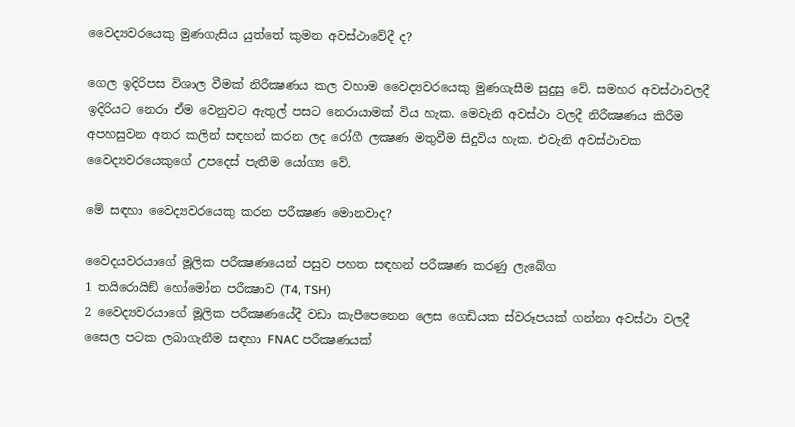වෛද්‍යවරයෙකු මුණගැසිය යුත්තේ කුමන අවස්ථාවේදී ද?

ගෙල ඉදිරිපස විශාල වීමක් නිරීක්‍ෂණය කල වහාම වෛද්‍යවරයෙකු මුණගැසීම සුදුසු වේ. සමහර අවස්ථාවලදී ඉදිරියට නෙරා ඒම වෙනුවට ඇතුල් පසට නෙරායාමක් විය හැක. මෙවැනි අවස්ථා වලදී නිරීක්‍ෂණය කිරීම අපහසුවන අතර කලින් සඳහන් කරන ලද රෝගී ලක්‍ෂණ මතුවීම සිදුවිය හැක. එවැනි අවස්ථාවක වෛද්‍යවරයෙකුගේ උපදෙස් පැතීම යෝග්‍ය වේ.

මේ සඳහා වෛද්‍යවරයෙකු කරන පරීක්‍ෂණ මොනවාද?

වෛදයවරයාගේ මූලික පරීක්‍ෂණයෙන් පසුව පහත සඳහන් පරීක්‍ෂණ කරණු ලැබේග
1 තයිරොයිඞ් හෝමෝන පරීක්‍ෂාව (T4, TSH)
2 වෛද්‍යවරයාගේ මූලික පරීක්‍ෂණයේදී වඩා කැපීපෙනෙන ලෙස ගෙඩියක ස්වරූපයක් ගන්නා අවස්ථා වලදී සෛල පටක ලබාගැනීම සඳහා FNAC පරීක්‍ෂණයක්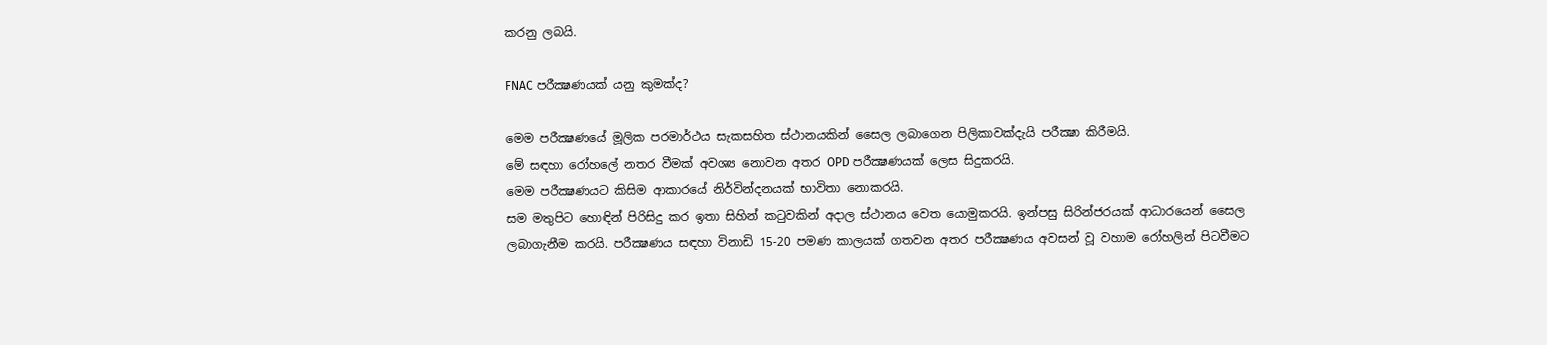කරනු ලබයි.

FNAC පරීක්‍ෂණයක් යනු කුමක්ද?

මෙම පරීක්‍ෂණයේ මූලික පරමාර්ථය සැකසහිත ස්ථානයකින් සෛල ලබාගෙන පිලිකාවක්දැයි පරීක්‍ෂා කිරීමයි.
මේ සඳහා රෝහලේ නතර වීමක් අවශ්‍ය නොවන අතර OPD පරීක්‍ෂණයක් ලෙස සිදුකරයි.
මෙම පරීක්‍ෂණයට කිසිම ආකාරයේ නිර්වින්දනයක් භාවිතා නොකරයි.
සම මතුපිට හොඳින් පිරිසිදු කර ඉතා සිහින් කටුවකින් අදාල ස්ථානය වෙත යොමුකරයි. ඉන්පසු සිරින්ජරයක් ආධාරයෙන් සෛල ලබාගැනීම කරයි. පරීක්‍ෂණය සඳහා විනාඩි 15-20 පමණ කාලයක් ගතවන අතර පරීක්‍ෂණය අවසන් වූ වහාම රෝහලින් පිටවීමට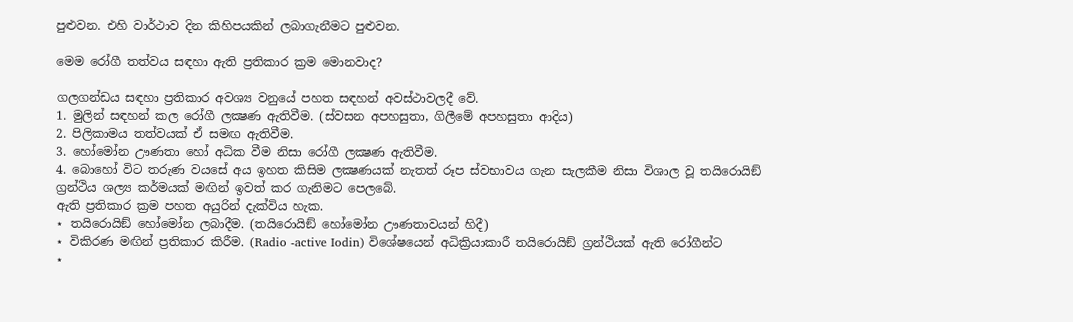පුළුවන. එහි වාර්ථාව දින කිහිපයකින් ලබාගැනීමට පුළුවන.

මෙම රෝගී තත්වය සඳහා ඇති ප්‍රතිකාර ක්‍රම මොනවාද?

ගලගන්ඩය සඳහා ප්‍රතිකාර අවශ්‍ය වනුයේ පහත සඳහන් අවස්ථාවලදී වේ.
1. මුලින් සඳහන් කල රෝගී ලක්‍ෂණ ඇතිවීම. (ස්වසන අපහසුතා, ගිලීමේ අපහසුතා ආදිය)
2. පිලිකාමය තත්වයක් ඒ සමඟ ඇතිවීම.
3. හෝමෝන ඌණතා හෝ අධික වීම නිසා රෝගී ලක්‍ෂණ ඇතිවීම.
4. බොහෝ විට තරුණ වයසේ අය ඉහත කිසිම ලක්‍ෂණයක් නැතත් රූප ස්වභාවය ගැන සැලකීම නිසා විශාල වූ තයිරොයිඞ් ග්‍රන්ථිය ශල්‍ය කර්මයක් මඟින් ඉවත් කර ගැනිමට පෙලබේ.
ඇති ප්‍රතිකාර ක්‍රම පහත අයුරින් දැක්විය හැක.
⋆ තයිරොයිඞ් හෝමෝන ලබාදීම. (තයිරොයිඞ් හෝමෝන ඌණතාවයන් හිදී)
⋆ විකිරණ මඟින් ප්‍රතිකාර කිරීම. (Radio -active Iodin) විශේෂයෙන් අධික්‍රියාකාරී තයිරොයිඞ් ග්‍රන්ථියක් ඇති රෝගීන්ට
⋆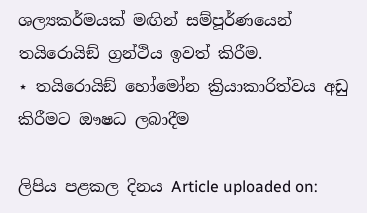ශල්‍යකර්මයක් මඟින් සම්පූර්ණයෙන් තයිරොයිඞ් ග්‍රන්ථිය ඉවත් කිරීම.
⋆ තයිරොයිඞ් හෝමෝන ක්‍රියාකාරිත්වය අඩු කිරීමට ඖෂධ ලබාදීම

ලිපිය පළකල දිනය Article uploaded on: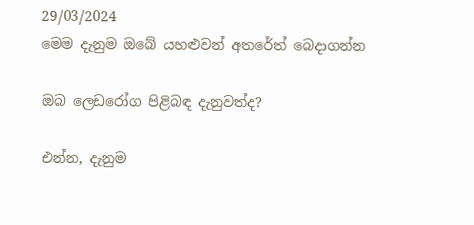29/03/2024
මෙම දැනුම ඔබේ යහළුවන් අතරේත් බෙදාගන්න

ඔබ ලෙඩරෝග පිළිබඳ දැනුවත්ද?

එන්න, දැනුම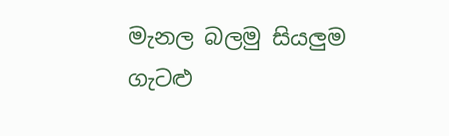මැනල බලමු සියලුම ගැටළු